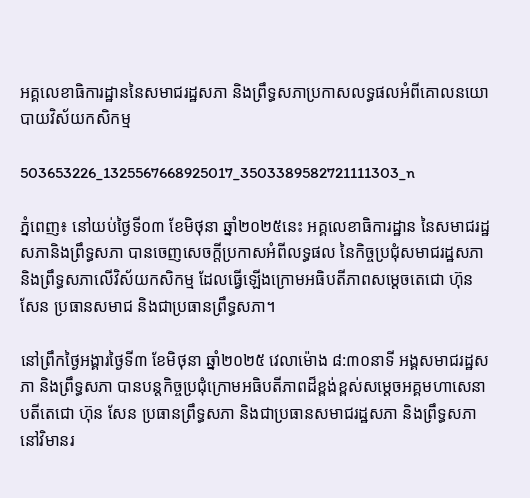អគ្គលេខាធិការដ្ឋាននៃសមាជរដ្ឋសភា និងព្រឹទ្ធសភាប្រកាសលទ្ធផលអំពីគោលនយោបាយវិស័យកសិកម្ម

503653226_1325567668925017_3503389582721111303_n

ភ្នំពេញ៖ នៅយប់ថ្ងៃទី០៣ ខែមិថុនា ឆ្នាំ២០២៥នេះ អគ្គលេខាធិការដ្ឋាន នៃសមាជរដ្ឋសភានិងព្រឹទ្ធសភា បានចេញសេចក្តីប្រកាសអំពីលទ្ធផល នៃកិច្ចប្រជុំសមាជរដ្ឋសភានិងព្រឹទ្ធសភាលើវិស័យកសិកម្ម ដែលធ្វើឡើងក្រោមអធិបតីភាពសម្តេចតេជោ ហ៊ុន សែន ប្រធានសមាជ និងជាប្រធានព្រឹទ្ធសភា។

នៅព្រឹកថ្ងៃអង្គារថ្ងៃទី៣ ខែមិថុនា ឆ្នាំ២០២៥ វេលាម៉ោង ៨:៣០នាទី អង្គសមាជរដ្ឋសភា និងព្រឹទ្ធសភា បានបន្តកិច្ចប្រជុំក្រោមអធិបតីភាពដ៏ខ្ពង់ខ្ពស់សម្តេចអគ្គមហាសេនាបតីតេជោ ហ៊ុន សែន ប្រធានព្រឹទ្ធសភា និងជាប្រធានសមាជរដ្ឋសភា និងព្រឹទ្ធសភា នៅវិមានរ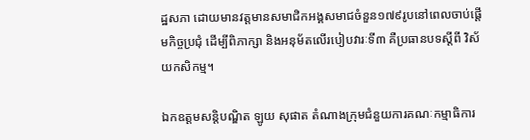ដ្ឋសភា ដោយមានវត្តមានសមាជិកអង្គសមាជចំនួន១៧៩រូបនៅពេលចាប់ផ្ដើមកិច្ចប្រជុំ ដើម្បីពិភាក្សា និងអនុម័តលើរបៀបវារៈទី៣ គឺប្រធានបទស្តីពី វិស័យកសិកម្ម។

ឯកឧត្តមសន្តិបណ្ឌិត ឡូយ សុផាត តំណាងក្រុមជំនួយការគណៈកម្មាធិការ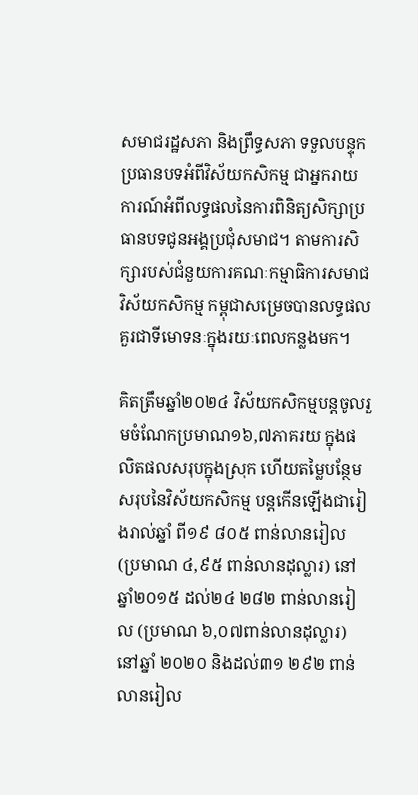សមាជរដ្ឋសភា និងព្រឹទ្ធសភា ទទួលបន្ទុកប្រធានបទអំពីវិស័យកសិកម្ម ជាអ្នករាយការណ៍អំពីលទ្ធផលនៃការពិនិត្យសិក្សាប្រធានបទជូនអង្គប្រជុំសមាជ។ តាមការសិក្សារបស់ជំនួយការគណៈកម្មាធិការសមាជវិស័យកសិកម្ម កម្ពុជាសម្រេចបានលទ្ធផលគួរជាទីមោទនៈក្នុងរយៈពេលកន្លងមក។

គិតត្រឹមឆ្នាំ២០២៤ វិស័យកសិកម្មបន្តចូលរួមចំណែកប្រមាណ១៦,៧ភាគរយ ក្នុងផលិតផលសរុបក្នុងស្រុក ហើយតម្លៃបន្ថែមសរុបនៃវិស័យកសិកម្ម បន្តកើនឡើងជារៀងរាល់ឆ្នាំ ពី១៩ ៨០៥ ពាន់លានរៀល (ប្រមាណ ៤,៩៥ ពាន់លានដុល្លារ) នៅឆ្នាំ២០១៥ ដល់២៤ ២៨២ ពាន់លានរៀល (ប្រមាណ ៦,០៧ពាន់លានដុល្លារ) នៅឆ្នាំ ២០២០ និងដល់៣១ ២៩២ ពាន់លានរៀល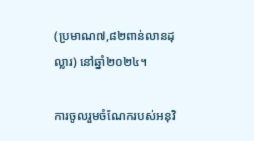(ប្រមាណ៧,៨២ពាន់លានដុល្លារ) នៅឆ្នាំ២០២៤។

ការចូលរួមចំណែករបស់អនុវិ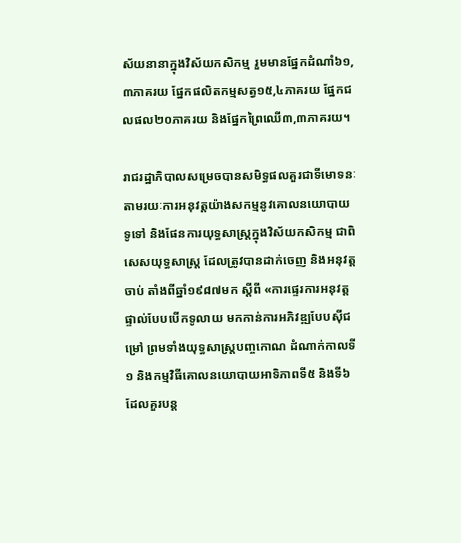ស័យនានាក្នុងវិស័យកសិកម្ម រួមមានផ្នែកដំណាំ៦១,៣ភាគរយ ផ្នែកផលិតកម្មសត្វ១៥,៤ភាគរយ ផ្នែកជលផល២០ភាគរយ និងផ្នែកព្រៃឈើ៣,៣ភាគរយ។

រាជរដ្ឋាភិបាលសម្រេចបានសមិទ្ធផលគួរជាទីមោទនៈតាមរយៈការអនុវត្តយ៉ាងសកម្មនូវគោលនយោបាយ ទូទៅ និងផែនការយុទ្ធសាស្ត្រក្នុងវិស័យកសិកម្ម ជាពិសេសយុទ្ធសាស្ត្រ ដែលត្រូវបានដាក់ចេញ និងអនុវត្តចាប់ តាំងពីឆ្នាំ១៩៨៧មក ស្តីពី «ការផ្ទេរការអនុវត្តផ្ទាល់បែបបើកទូលាយ មកកាន់ការអភិវឌ្ឍបែបស៊ីជម្រៅ ព្រមទាំងយុទ្ធសាស្ត្របញ្ចកោណ ដំណាក់កាលទី១ និងកម្មវិធីគោលនយោបាយអាទិភាពទី៥ និងទី៦ ដែលគួរបន្ត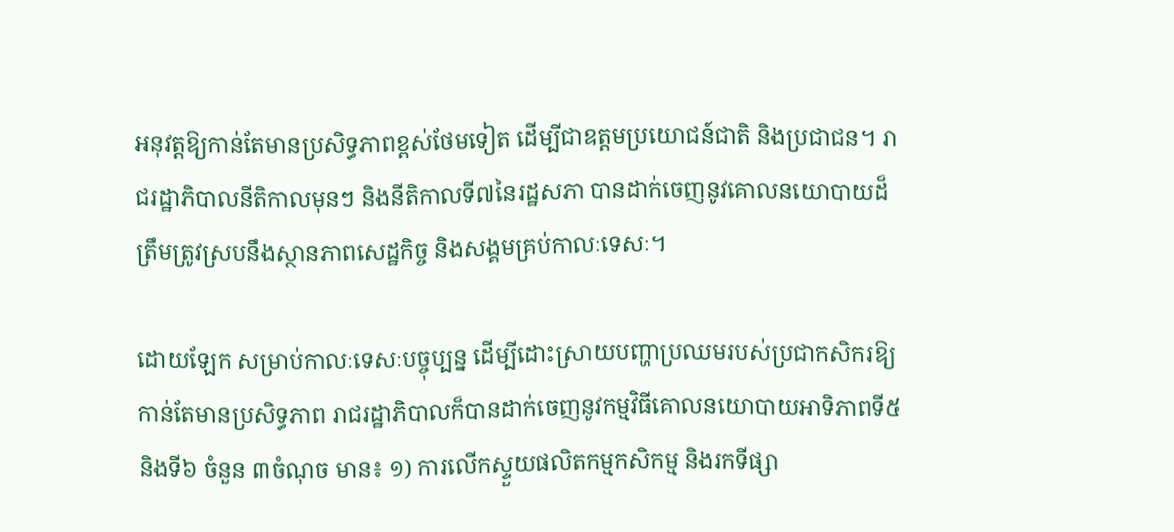អនុវត្តឱ្យកាន់តែមានប្រសិទ្ធភាពខ្ពស់ថែមទៀត ដើម្បីជាឧត្តមប្រយោជន៍ជាតិ និងប្រជាជន។ រាជរដ្ឋាភិបាលនីតិកាលមុនៗ និងនីតិកាលទី៧នៃរដ្ឋសភា បានដាក់ចេញនូវគោលនយោបាយដ៏ត្រឹមត្រូវស្របនឹងស្ថានភាពសេដ្ឋកិច្ច និងសង្គមគ្រប់កាលៈទេសៈ។

ដោយឡែក សម្រាប់កាលៈទេសៈបច្ចុប្បន្ន ដើម្បីដោះស្រាយបញ្ហាប្រឈមរបស់ប្រជាកសិករឱ្យកាន់តែមានប្រសិទ្ធភាព រាជរដ្ឋាភិបាលក៏បានដាក់ចេញនូវកម្មវិធីគោលនយោបាយអាទិភាពទី៥ និងទី៦ ចំនួន ៣ចំណុច មាន៖ ១) ការលើកស្ទួយផលិតកម្មកសិកម្ម និងរកទីផ្សា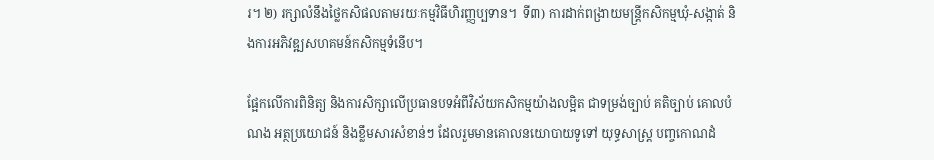រ។ ២) រក្សាលំនឹងថ្លៃកសិផលតាមរយៈកម្មវិធីហិរញ្ញប្បទាន។  ទី៣) ការដាក់ពង្រាយមន្ត្រីកសិកម្មឃុំ-សង្កាត់ និងការអភិវឌ្ឍសហគមន៍កសិកម្មទំនើប។

ផ្អែកលើការពិនិត្យ និងការសិក្សាលើប្រធានបទអំពីវិស័យកសិកម្មយ៉ាងលម្អិត ជាទម្រង់ច្បាប់ គតិច្បាប់ គោលបំណង អត្ថប្រយោជន៍ និងខ្លឹមសារសំខាន់ៗ ដែលរួមមានគោលនយោបាយទូទៅ យុទ្ធសាស្ត្រ បញ្ចកោណដំ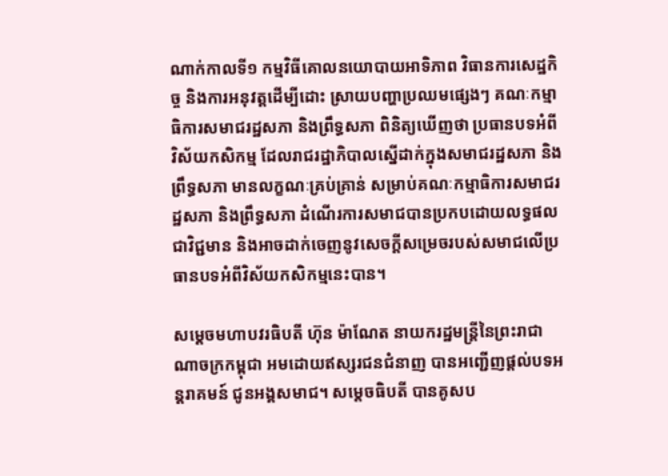ណាក់កាលទី១ កម្មវិធីគោលនយោបាយអាទិភាព វិធានការសេដ្ឋកិច្ច និងការអនុវត្តដើម្បីដោះ ស្រាយបញ្ហាប្រឈមផ្សេងៗ គណៈកម្មាធិការសមាជរដ្ឋសភា និងព្រឹទ្ធសភា ពិនិត្យឃើញថា ប្រធានបទអំពី វិស័យកសិកម្ម ដែលរាជរដ្ឋាភិបាលស្នើដាក់ក្នុងសមាជរដ្ឋសភា និងព្រឹទ្ធសភា មានលក្ខណៈគ្រប់គ្រាន់ សម្រាប់គណៈកម្មាធិការសមាជរដ្ឋសភា និងព្រឹទ្ធសភា ដំណើរការសមាជបានប្រកបដោយលទ្ធផលជាវិជ្ជមាន និងអាចដាក់ចេញនូវសេចក្តីសម្រេចរបស់សមាជលើប្រធានបទអំពីវិស័យកសិកម្មនេះបាន។

សម្តេចមហាបវរធិបតី ហ៊ុន ម៉ាណែត នាយករដ្ឋមន្ត្រីនៃព្រះរាជាណាចក្រកម្ពុជា អមដោយឥស្សរជនជំនាញ បានអញ្ជើញផ្តល់បទអន្តរាគមន៍ ជូនអង្គសមាជ។ សម្តេចធិបតី បានគូសប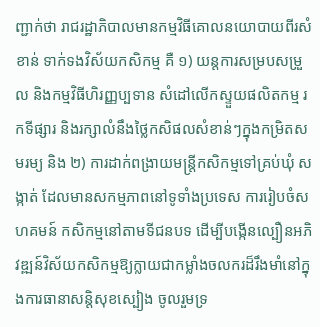ញ្ជាក់ថា រាជរដ្ឋាភិបាលមានកម្មវិធីគោលនយោបាយពីរសំខាន់ ទាក់ទងវិស័យកសិកម្ម គឺ ១) យន្តការសម្របសម្រួល និងកម្មវិធីហិរញ្ញប្បទាន សំដៅលើកស្ទួយផលិតកម្ម រកទីផ្សារ និងរក្សាលំនឹងថ្លៃកសិផលសំខាន់ៗក្នុងកម្រិតសមរម្យ និង ២) ការដាក់ពង្រាយមន្ត្រីកសិកម្មទៅគ្រប់ឃុំ សង្កាត់ ដែលមានសកម្មភាពនៅទូទាំងប្រទេស ការរៀបចំសហគមន៍ កសិកម្មនៅតាមទីជនបទ ដើម្បីបង្កើនល្បឿនអភិវឌ្ឍន៍វិស័យកសិកម្មឱ្យក្លាយជាកម្លាំងចលករដ៏រឹងមាំនៅក្នុងការធានាសន្តិសុខស្បៀង ចូលរួមទ្រ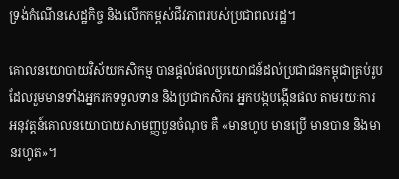ទ្រង់កំណើនសេដ្ឋកិច្ច និងលើកកម្ពស់ជីវភាពរបស់ប្រជាពលរដ្ឋ។

គោលនយោបាយវិស័យកសិកម្ម បានផ្តល់ផលប្រយោជន៍ដល់ប្រជាជនកម្ពុជាគ្រប់រូប ដែលរួមមានទាំងអ្នករកទទួលទាន និងប្រជាកសិករ អ្នកបង្កបង្កើនផល តាមរយៈការអនុវត្តន៍គោលនយោបាយសាមញ្ញបួនចំណុច គឺ «មានហូប មានប្រើ មានបាន និងមានរហូត»។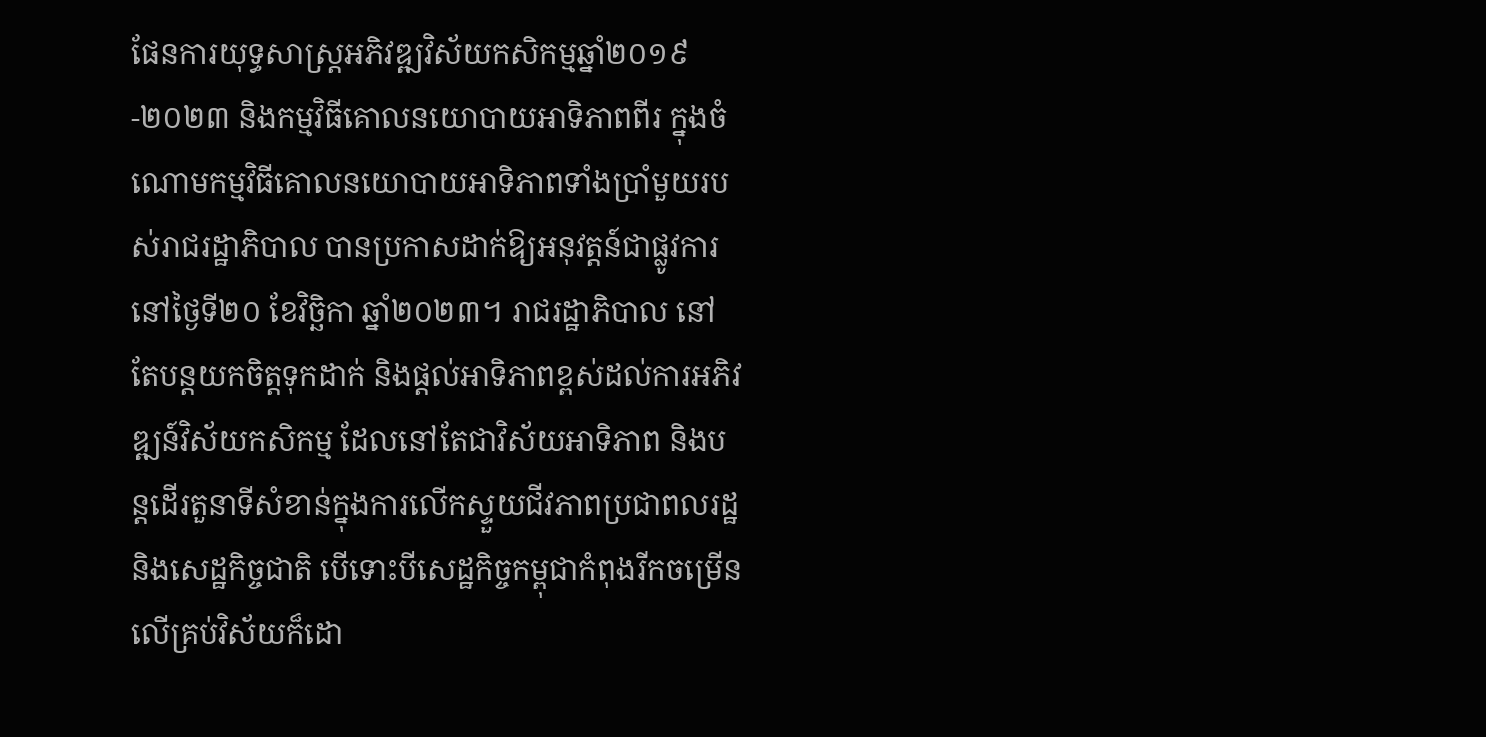ផែនការយុទ្ធសាស្ត្រអភិវឌ្ឍវិស័យកសិកម្មឆ្នាំ២០១៩-២០២៣ និងកម្មវិធីគោលនយោបាយអាទិភាពពីរ ក្នុងចំណោមកម្មវិធីគោលនយោបាយអាទិភាពទាំងប្រាំមួយរបស់រាជរដ្ឋាភិបាល បានប្រកាសដាក់ឱ្យអនុវត្តន៍ជាផ្លូវការ នៅថ្ងៃទី២០ ខែវិច្ឆិកា ឆ្នាំ២០២៣។ រាជរដ្ឋាភិបាល នៅតែបន្តយកចិត្តទុកដាក់ និងផ្តល់អាទិភាពខ្ពស់ដល់ការអភិវឌ្ឍន៍វិស័យកសិកម្ម ដែលនៅតែជាវិស័យអាទិភាព និងបន្តដើរតួនាទីសំខាន់ក្នុងការលើកស្ទួយជីវភាពប្រជាពលរដ្ឋ និងសេដ្ឋកិច្ចជាតិ បើទោះបីសេដ្ឋកិច្ចកម្ពុជាកំពុងរីកចម្រើនលើគ្រប់វិស័យក៏ដោ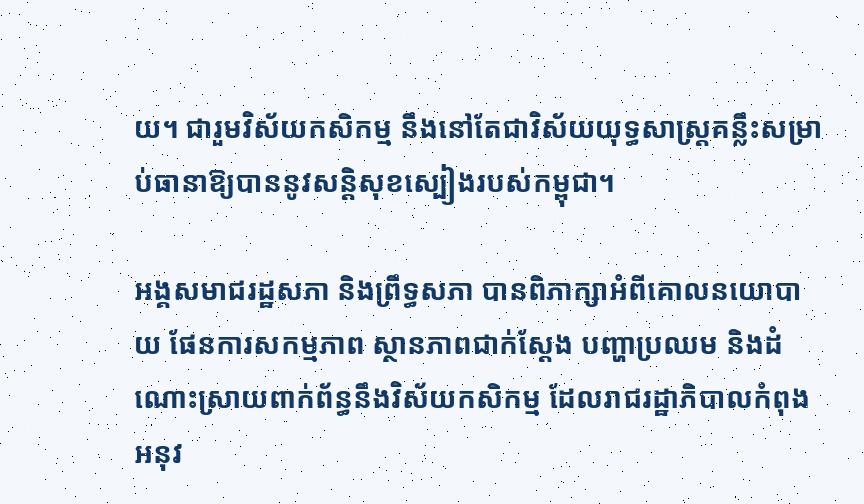យ។ ជារួមវិស័យកសិកម្ម នឹងនៅតែជាវិស័យយុទ្ធសាស្រ្តគន្លឹះសម្រាប់ធានាឱ្យបាននូវសន្តិសុខស្បៀងរបស់កម្ពុជា។

អង្គសមាជរដ្ឋសភា និងព្រឹទ្ធសភា បានពិភាក្សាអំពីគោលនយោបាយ ផែនការសកម្មភាព ស្ថានភាពជាក់ស្តែង បញ្ហាប្រឈម និងដំណោះស្រាយពាក់ព័ន្ធនឹងវិស័យកសិកម្ម ដែលរាជរដ្ឋាភិបាលកំពុងអនុវ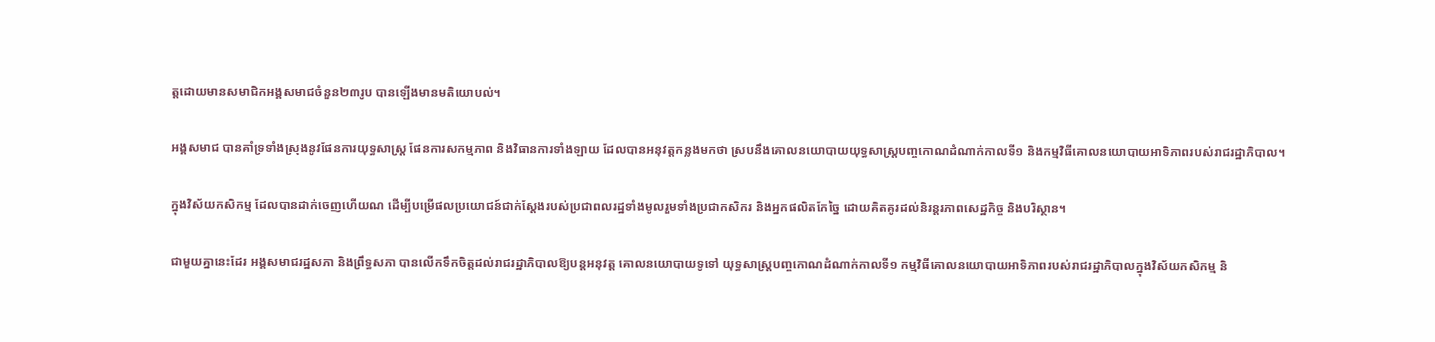ត្តដោយមានសមាជិកអង្គសមាជចំនួន២៣រូប បានឡើងមានមតិយោបល់។

អង្គសមាជ បានគាំទ្រទាំងស្រុងនូវផែនការយុទ្ធសាស្ត្រ ផែនការសកម្មភាព និងវិធានការទាំងឡាយ ដែលបានអនុវត្តកន្លងមកថា ស្របនឹងគោលនយោបាយយុទ្ធសាស្ត្របញ្ចកោណដំណាក់កាលទី១ និងកម្មវិធីគោលនយោបាយអាទិភាពរបស់រាជរដ្ឋាភិបាល។

ក្នុងវិស័យកសិកម្ម ដែលបានដាក់ចេញហើយណ ដើម្បីបម្រើផលប្រយោជន៍ជាក់ស្តែងរបស់ប្រជាពលរដ្ឋទាំងមូលរួមទាំងប្រជាកសិករ និងអ្នកផលិតកែច្នៃ ដោយគិតគូរដល់និរន្តរភាពសេដ្ឋកិច្ច និងបរិស្ថាន។

ជាមួយគ្នានេះដែរ អង្គសមាជរដ្ឋសភា និងព្រឹទ្ធសភា បានលើកទឹកចិត្តដល់រាជរដ្ឋាភិបាលឱ្យបន្តអនុវត្ត គោលនយោបាយទូទៅ យុទ្ធសាស្ត្របញ្ចកោណដំណាក់កាលទី១ កម្មវិធីគោលនយោបាយអាទិភាពរបស់រាជរដ្ឋាភិបាលក្នុងវិស័យកសិកម្ម និ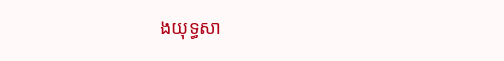ងយុទ្ធសា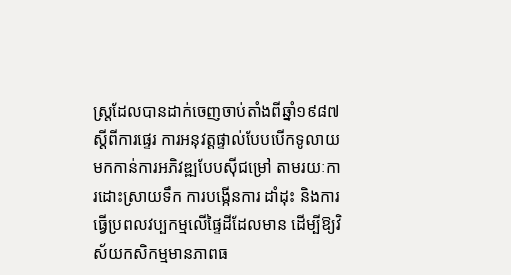ស្ត្រដែលបានដាក់ចេញចាប់តាំងពីឆ្នាំ១៩៨៧ ស្តីពីការផ្ទេរ ការអនុវត្តផ្ទាល់បែបបើកទូលាយ មកកាន់ការអភិវឌ្ឍបែបស៊ីជម្រៅ តាមរយៈការដោះស្រាយទឹក ការបង្កើនការ ដាំដុះ និងការធ្វើប្រពលវប្បកម្មលើផ្ទៃដីដែលមាន ដើម្បីឱ្យវិស័យកសិកម្មមានភាពធ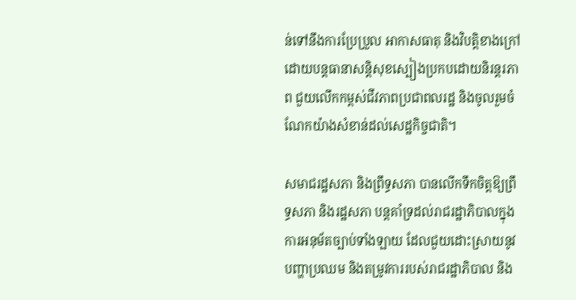ន់ទៅនឹងការប្រែប្រួល អាកាសធាតុ និងវិបត្តិខាងក្រៅ ដោយបន្តធានាសន្តិសុខស្បៀងប្រកបដោយនិរន្តរភាព ជួយលើកកម្ពស់ជីវភាពប្រជាពលរដ្ឋ និងចូលរួមចំណែកយ៉ាងសំខាន់ដល់សេដ្ឋកិច្ចជាតិ។

សមាជរដ្ឋសភា និងព្រឹទ្ធសភា បានលើកទឹកចិត្តឱ្យព្រឹទ្ធសភា និងរដ្ឋសភា បន្តគាំទ្រដល់រាជរដ្ឋាភិបាលក្នុងការអនុម័តច្បាប់ទាំងឡាយ ដែលជួយដោះស្រាយនូវបញ្ហាប្រឈម និងតម្រូវការរបស់រាជរដ្ឋាភិបាល និង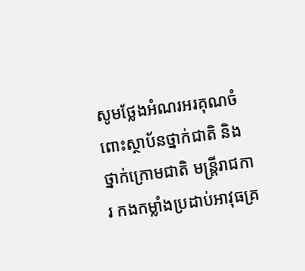សូមថ្លែងអំណរអរគុណចំពោះស្ថាប័នថ្នាក់ជាតិ និងថ្នាក់ក្រោមជាតិ មន្ត្រីរាជការ កងកម្លាំងប្រដាប់អាវុធគ្រ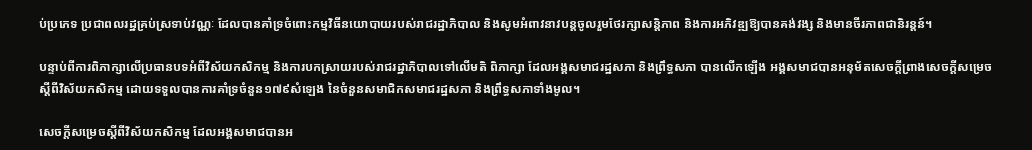ប់ប្រភេទ ប្រជាពលរដ្ឋគ្រប់ស្រទាប់វណ្ណៈ ដែលបានគាំទ្រចំពោះកម្មវិធីនយោបាយរបស់រាជរដ្ឋាភិបាល និងសូមអំពាវនាវបន្តចូលរួមថែរក្សាសន្តិភាព និងការអភិវឌ្ឍឱ្យបានគង់វង្ស និងមានចីរភាពជានិរន្តន៍។

បន្ទាប់ពីការពិភាក្សាលើប្រធានបទអំពីវិស័យកសិកម្ម និងការបកស្រាយរបស់រាជរដ្ឋាភិបាលទៅលើមតិ ពិភាក្សា ដែលអង្គសមាជរដ្ឋសភា និងព្រឹទ្ធសភា បានលើកឡើង អង្គសមាជបានអនុម័តសេចក្តីព្រាងសេចក្តីសម្រេចស្តីពីវិស័យកសិកម្ម ដោយទទួលបានការគាំទ្រចំនួន១៧៩សំឡេង នៃចំនួនសមាជិកសមាជរដ្ឋសភា និងព្រឹទ្ធសភាទាំងមូល។

សេចក្តីសម្រេចស្តីពីវិស័យកសិកម្ម ដែលអង្គសមាជបានអ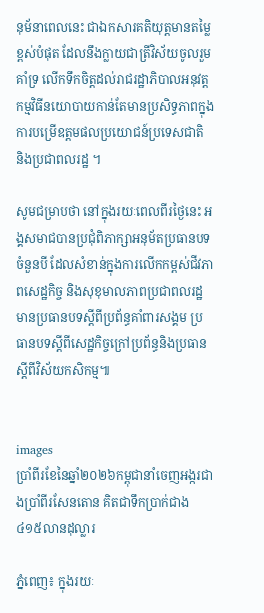នុម័នាពេលនេះ ជាឯកសារគតិយុត្តមានតម្លៃខ្ពស់បំផុត ដែលនឹងក្លាយជាត្រីវិស័យចូលរួមគាំទ្រ លើកទឹកចិត្តដល់រាជរដ្ឋាភិបាលអនុវត្តកម្មវិធីនយោបាយកាន់តែមានប្រសិទ្ធភាពក្នុងការបម្រើឧត្តមផលប្រយោជន៍ប្រទេសជាតិ និងប្រជាពលរដ្ឋ ។

សូមជម្រាបថា នៅក្នុងរយៈពេលពីរថ្ងៃនេះ អង្គសមាជបានប្រជុំពិភាក្សាអនុម័តប្រធានបទចំនួនបី ដែលសំខាន់ក្នុងការលើកកម្ពស់ជីវភាពសេដ្ឋកិច្ច និងសុខុមាលភាពប្រជាពលរដ្ឋ មានប្រធានបទស្តីពីប្រព័ន្ធគាំពារសង្គម ប្រធានបទស្តីពីសេដ្ឋកិច្ចក្រៅប្រព័ន្ធនិងប្រធានស្តីពីវិស័យកសិកម្ម៕


images
ប្រាំពីរខែនៃឆ្នាំ២០២៦កម្ពុជានាំចេញអង្ករជាងប្រាំពីរសែនតោន គិតជាទឹកប្រាក់ជាង៤១៥លានដុល្លារ

ភ្នំពេញ៖ ក្នុងរយៈ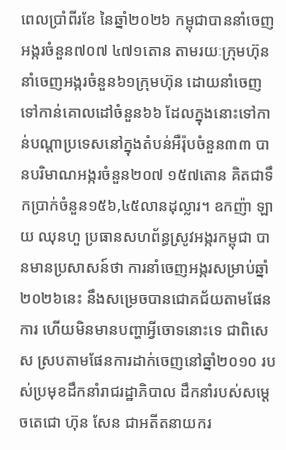ពេលប្រាំពីរខែ នៃឆ្នាំ២០២៦ កម្ពុជាបាននាំចេញអង្ករចំនួន៧០៧ ៤៧១តោន តាមរយៈក្រុមហ៊ុននាំចេញអង្ករចំនួន៦១ក្រុមហ៊ុន ដោយនាំចេញទៅកាន់គោលដៅចំនួន៦៦ ដែលក្នុងនោះទៅកាន់បណ្តាប្រទេសនៅក្នុងតំបន់អឺរ៉ុបចំនួន៣៣ បានបរិមាណអង្ករចំនួន២០៧ ១៥៧តោន គិតជាទឹកប្រាក់ចំនួន១៥៦,៤៥លានដុល្លារ។ ឧកញ៉ា ឡាយ ឈុនហួ ប្រធានសហព័ន្ធស្រូវអង្ករកម្ពុជា បានមានប្រសាសន៍ថា ការនាំចេញអង្ករសម្រាប់ឆ្នាំ២០២៦នេះ នឹងសម្រេចបានជោគជ័យតាមផែនការ ហើយមិនមានបញ្ហាអ្វីចោទនោះទេ ជាពិសេស ស្របតាមផែនការដាក់ចេញនៅឆ្នាំ២០១០ របស់ប្រមុខដឹកនាំរាជរដ្ឋាភិបាល ដឹកនាំរបស់សម្តេចតេជោ ហ៊ុន សែន ជាអតីតនាយករ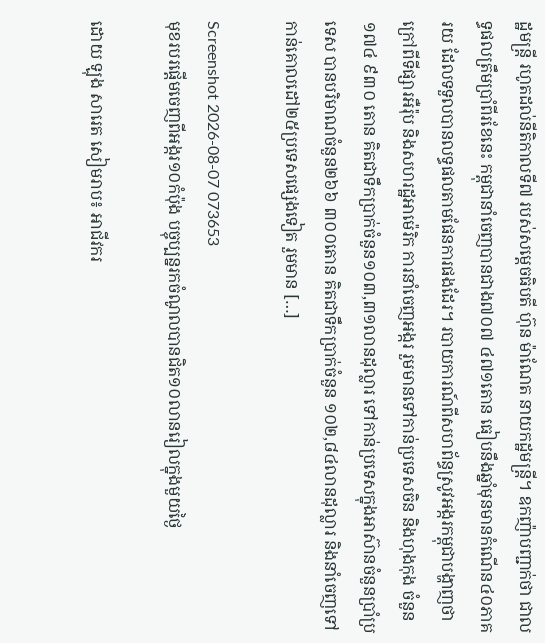ដ្ឋមន្រ្តី រហូតដល់នីតិកាលទី៧ របស់សម្តេចធិបតី ហ៊ុន ម៉ាណែត នាយកដ្ឋមន្រ្តី។ ឧកញ៉ាបញ្ជាក់ថា ជាលទ្ធផលត្រឹមប្រាំពីរខែនេះ កម្ពុជានាំចេញបានជាង៧០៧ ៤៧១តោន ធៀបនឹងឆ្នាំមុនមានកំណើន៤០ភាគរយ ដែលទទួលបានលទ្ធផលតាមផែនការផងដែរ។ របាយការណ៍ពីសហព័ន្ធស្រូវអង្ករកម្ពុជាបង្ហាញថា ក្រៅពីទីផ្សារអឺរ៉ុប និងសហរដ្ឋអាម៉េរិក ការនាំចេញអង្ករ រួមមានទៅកាន់ប្រទេសចិន និងហុងកុង ចំនួន ១៧៤ ៩៣០ តោន គិតជាទឹកប្រាក់ចំនួន១០៣,៣១លានដុល្លារ ទៅកាន់ប្រទេសក្នុងអាស៊ានចំនួនប្រាំប្រទេស បានបរិមាណចំនួន២៦៦ ៣០០តោន គិតជាទឹកប្រាក់ចំនួន ១០២,៨៤លានដុល្លារ និងនាំចេញទៅកាន់គោលដៅ២៥ប្រទេសផ្សេងទៀត រួមមាន […]

Screenshot 2026-08-07 073653
មុខរបរផ្តើមចេញពីអង្ករ១០កំប៉ុង បច្ចុប្បន្នរកចំណូលបានជិត១០លានរៀលក្នុងមួយថ្ងៃ

ដោយ ឡុង សារេត សៀមរាប៖ អាជីវករ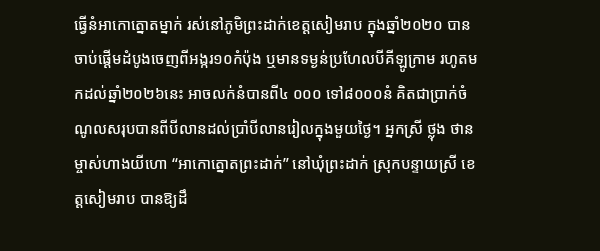ធ្វើនំអាកោត្នោតម្នាក់ រស់នៅភូមិព្រះដាក់ខេត្តសៀមរាប ក្នុងឆ្នាំ២០២០ បានចាប់ផ្តើមដំបូងចេញពីអង្ករ១០កំប៉ុង ឬមានទម្ងន់ប្រហែលបីគីឡូក្រាម រហូតមកដល់ឆ្នាំ២០២៦នេះ អាចលក់នំបានពី៤ ០០០ ទៅ៨០០០នំ គិតជាប្រាក់ចំណូលសរុបបានពីបីលានដល់ប្រាំបីលានរៀលក្នុងមួយថ្ងៃ។ អ្នកស្រី ថ្លុង ថាន ម្ចាស់ហាងយីហោ “អាកោត្នោតព្រះដាក់” នៅឃុំព្រះដាក់ ស្រុកបន្ទាយស្រី ខេត្តសៀមរាប បានឱ្យដឹ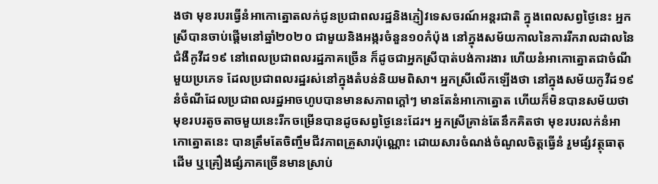ងថា មុខរបរធ្វើនំអាកោត្នោតលក់ជូនប្រជាពលរដ្ឋនិងភ្ញៀវទេសចរណ៍អន្តរជាតិ ក្នុងពេលសព្វថ្ងៃនេះ អ្នកស្រីបានចាប់ផ្តើមនៅឆ្នាំ២០២០ ជាមួយនិងអង្ករចំនួន១០កំប៉ុង នៅក្នុងសម័យកាលនៃការរីករាលដាលនៃជំងឺកូវីដ១៩ នៅពេលប្រជាពលរដ្ឋភាគច្រើន ក៏ដូចជាអ្នកស្រីបាត់បង់ការងារ ហើយនំអាកោត្នោតជាចំណីមួយប្រភេទ ដែលប្រជាពលរដ្ឋរស់នៅក្នុងតំបន់និយមពិសា។ អ្នកស្រីលើកឡើងថា នៅក្នុងសម័យកូវីដ១៩ នំចំណីដែលប្រជាពលរដ្ឋអាចហូបបានមានសភាពក្តៅៗ មានតែនំអាកោត្នោត ហើយក៏មិនបានសម័យថា មុខរបរតូចតាចមួយនេះរីកចម្រើនបានដូចសព្វថ្ងៃនេះដែរ។ អ្នកស្រីគ្រាន់តែនឹកគិតថា មុខរបរលក់នំអាកោត្នោតនេះ បានត្រឹមតែចិញ្ចឹមជីវភាពគ្រួសារប៉ុណ្ណោះ ដោយសារចំណង់ចំណូលចិត្តធ្វើនំ រួមផ្សំវត្ថុធាតុដើម ឬគ្រឿងផ្សំភាគច្រើនមានស្រាប់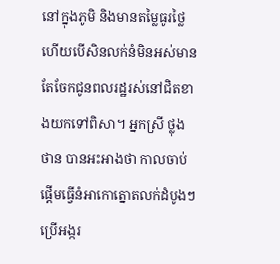នៅក្នុងភូមិ និងមានតម្លៃធូរថ្លៃ ហើយបើសិនលក់នំមិនអស់មានតែចែកជូនពលរដ្ឋរស់នៅជិតខាងយកទៅពិសា។ អ្នកស្រី ថ្លុង ថាន បានអះអាងថា កាលចាប់ផ្តើមធ្វើនំអាកោត្នោតលក់ដំបូងៗប្រើអង្ករ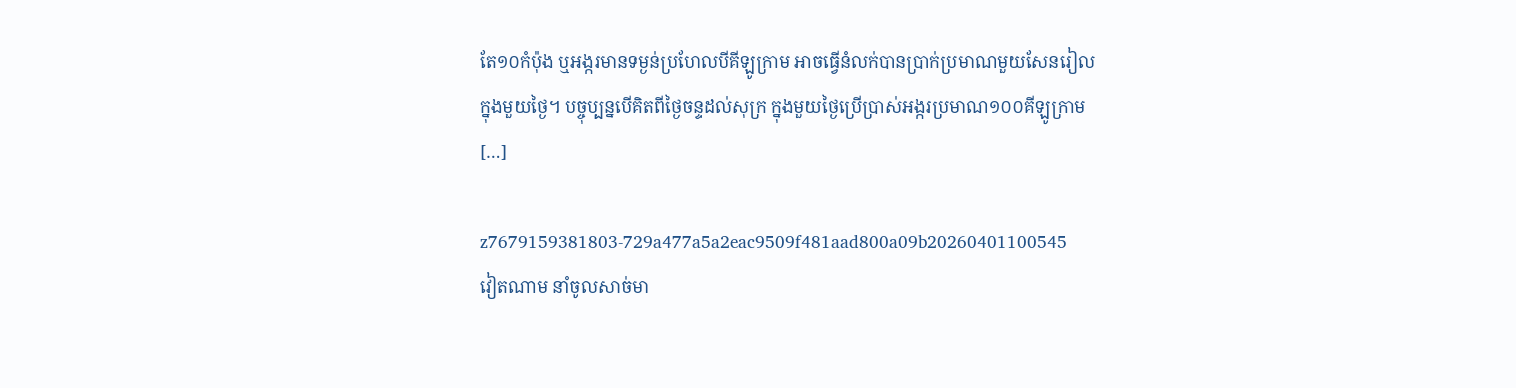តែ១០កំប៉ុង ឬអង្ករមានទម្ងន់ប្រហែលបីគីឡូក្រាម អាចធ្វើនំលក់បានប្រាក់ប្រមាណមួយសែនរៀលក្នុងមួយថ្ងៃ។ បច្ចុប្បន្នបើគិតពីថ្ងៃចន្ទដល់សុក្រ ក្នុងមួយថ្ងៃប្រើប្រាស់អង្ករប្រមាណ១០០គីឡូក្រាម […]

z7679159381803-729a477a5a2eac9509f481aad800a09b20260401100545
វៀតណាម នាំចូលសាច់មា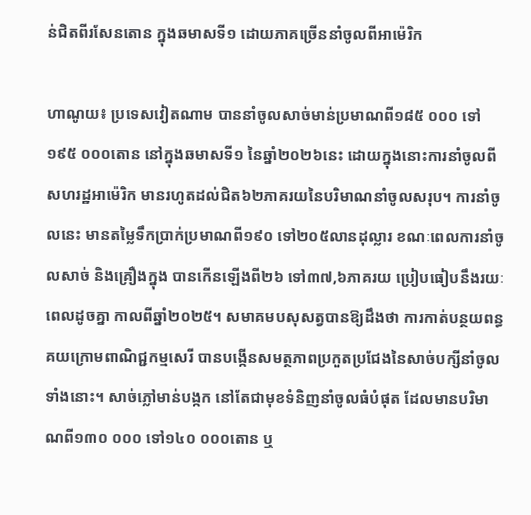ន់ជិតពីរសែនតោន ក្នុងឆមាសទី១ ដោយភាគច្រើននាំចូលពីអាម៉េរិក

ហាណូយ៖ ប្រទេសវៀតណាម បាននាំចូលសាច់មាន់ប្រមាណពី១៨៥ ០០០ ទៅ១៩៥ ០០០តោន នៅក្នុងឆមាសទី១ នៃឆ្នាំ២០២៦នេះ ដោយក្នុងនោះការនាំចូលពីសហរដ្ឋអាម៉េរិក មានរហូតដល់ជិត៦២ភាគរយនៃបរិមាណនាំចូលសរុប។ ការនាំចូលនេះ មានតម្លៃទឹកប្រាក់ប្រមាណពី១៩០ ទៅ២០៥លានដុល្លារ ខណៈពេលការនាំចូលសាច់ និងគ្រឿងក្នុង បានកើនឡើងពី២៦ ទៅ៣៧,៦ភាគរយ ប្រៀបធៀបនឹងរយៈពេលដូចគ្នា កាលពីឆ្នាំ២០២៥។ សមាគមបសុសត្វបានឱ្យដឹងថា ការកាត់បន្ថយពន្ធគយក្រោមពាណិជ្ជកម្មសេរី បានបង្កើនសមត្ថភាពប្រកួតប្រជែងនៃសាច់បក្សីនាំចូលទាំងនោះ។ សាច់ភ្លៅមាន់បង្កក នៅតែជាមុខទំនិញនាំចូលធំបំផុត ដែលមានបរិមាណពី១៣០ ០០០ ទៅ១៤០ ០០០តោន ឬ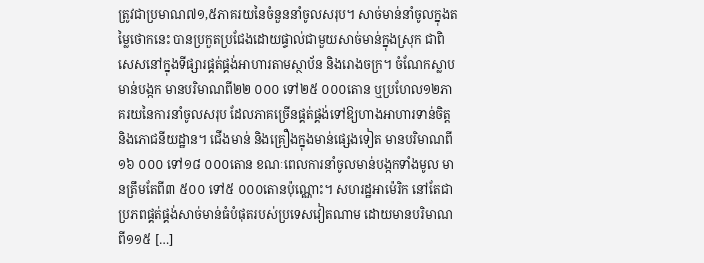ត្រូវជាប្រមាណ៧១,៥ភាគរយនៃចំនួននាំចូលសរុប។ សាច់មាន់នាំចូលក្នុងតម្លៃថោកនេះ បានប្រកួតប្រជែងដោយផ្ទាល់ជាមួយសាច់មាន់ក្នុងស្រុក ជាពិសេសនៅក្នុងទីផ្សារផ្គត់ផ្គង់អាហារតាមស្ថាប័ន និងរោងចក្រ។ ចំណែកស្លាបមាន់បង្កក មានបរិមាណពី២២ ០០០ ទៅ២៥ ០០០តោន ឬប្រហែល១២ភាគរយនៃការនាំចូលសរុប ដែលភាគច្រើនផ្គត់ផ្គង់ទៅឱ្យហាងអាហារទាន់ចិត្ត និងភោជនីយដ្ឋាន។ ជើងមាន់ និងគ្រឿងក្នុងមាន់ផ្សេងទៀត មានបរិមាណពី១៦ ០០០ ទៅ១៨ ០០០តោន ខណៈពេលការនាំចូលមាន់បង្កកទាំងមូល មានត្រឹមតែពី៣ ៥០០ ទៅ៥ ០០០តោនប៉ុណ្ណោះ។ សហរដ្ឋអាម៉េរិក នៅតែជាប្រភពផ្គត់ផ្គង់សាច់មាន់ធំបំផុតរបស់ប្រទេសវៀតណាម ដោយមានបរិមាណពី១១៥ […]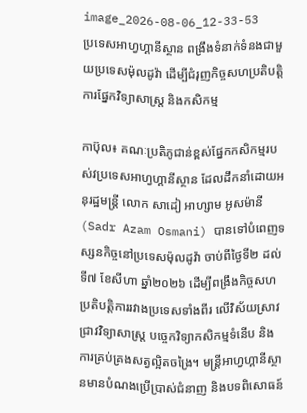image_2026-08-06_12-33-53
ប្រទេសអាហ្វហ្គានីស្ថាន ពង្រឹងទំនាក់ទំនងជាមួយប្រទេសម៉ុលដូវ៉ា ដើម្បីជំរុញកិច្ចសហប្រតិបត្តិការផ្នែកវិទ្យាសាស្ត្រ និងកសិកម្ម

កាប៊ុល៖ គណៈប្រតិភូជាន់ខ្ពស់ផ្នែកកសិកម្មរបស់វប្រទេសអាហ្វហ្គានីស្ថាន ដែលដឹកនាំដោយអនុរដ្ឋមន្ត្រី លោក សាដៀ អាហ្សាម អូសម៉ានី (Sadr Azam Osmani) បានទៅបំពេញទស្សនកិច្ចនៅប្រទេសម៉ុលដូវ៉ា ចាប់ពីថ្ងៃទី២ ដល់ទី៧ ខែសីហា ឆ្នាំ២០២៦ ដើម្បីពង្រឹងកិច្ចសហប្រតិបត្តិការរវាងប្រទេសទាំងពីរ លើវិស័យស្រាវជ្រាវវិទ្យាសាស្ត្រ បច្ចេកវិទ្យាកសិកម្មទំនើប និងការគ្រប់គ្រងសត្វល្អិតចង្រៃ។ មន្ត្រីអាហ្វហ្គានីស្ថានមានបំណងប្រើប្រាស់ជំនាញ និងបទពិសោធន៍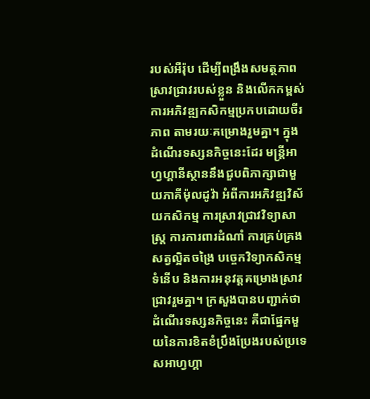របស់អឺរ៉ុប ដើម្បីពង្រឹងសមត្ថភាពស្រាវជ្រាវរបស់ខ្លួន និងលើកកម្ពស់ការអភិវឌ្ឍកសិកម្មប្រកបដោយចីរភាព តាមរយៈគម្រោងរួមគ្នា។ ក្នុងដំណើរទស្សនកិច្ចនេះដែរ មន្ត្រីអាហ្វហ្គានីស្ថាននឹងជួបពិភាក្សាជាមួយភាគីម៉ុលដូវ៉ា អំពីការអភិវឌ្ឍវិស័យកសិកម្ម ការស្រាវជ្រាវវិទ្យាសាស្ត្រ ការការពារដំណាំ ការគ្រប់គ្រងសត្វល្អិតចង្រៃ បច្ចេកវិទ្យាកសិកម្មទំនើប និងការអនុវត្តគម្រោងស្រាវជ្រាវរួមគ្នា។ ក្រសួងបានបញ្ជាក់ថា ដំណើរទស្សនកិច្ចនេះ គឺជាផ្នែកមួយនៃការខិតខំប្រឹងប្រែងរបស់ប្រទេសអាហ្វហ្គា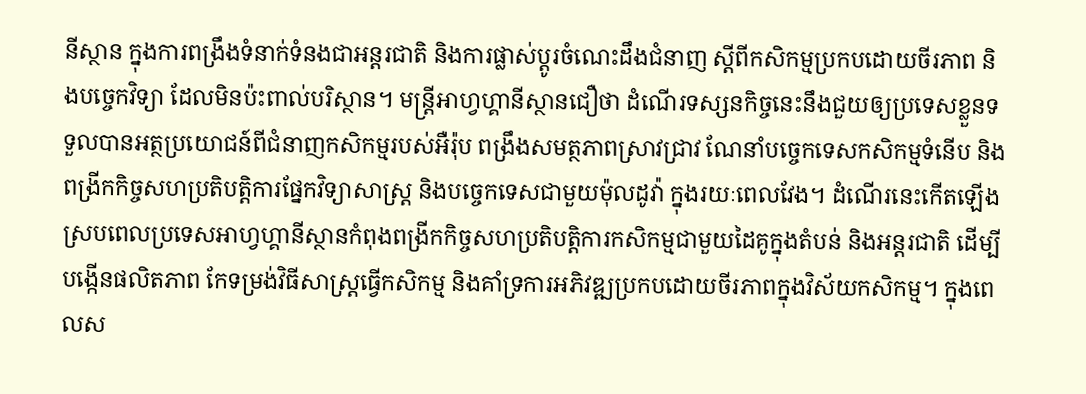នីស្ថាន ក្នុងការពង្រឹងទំនាក់ទំនងជាអន្តរជាតិ និងការផ្លាស់ប្តូរចំណេះដឹងជំនាញ ស្តីពីកសិកម្មប្រកបដោយចីរភាព និងបច្ចេកវិទ្យា ដែលមិនប៉ះពាល់បរិស្ថាន។ មន្ត្រីអាហ្វហ្គានីស្ថានជឿថា ដំណើរទស្សនកិច្ចនេះនឹងជួយឲ្យប្រទេសខ្លួនទទួលបានអត្ថប្រយោជន៍ពីជំនាញកសិកម្មរបស់អឺរ៉ុប ពង្រឹងសមត្ថភាពស្រាវជ្រាវ ណែនាំបច្ចេកទេសកសិកម្មទំនើប និងពង្រីកកិច្ចសហប្រតិបត្តិការផ្នែកវិទ្យាសាស្ត្រ និងបច្ចេកទេសជាមួយម៉ុលដូវ៉ា ក្នុងរយៈពេលវែង។ ដំណើរនេះកើតឡើងស្របពេលប្រទេសអាហ្វហ្គានីស្ថានកំពុងពង្រីកកិច្ចសហប្រតិបត្តិការកសិកម្មជាមួយដៃគូក្នុងតំបន់ និងអន្តរជាតិ ដើម្បីបង្កើនផលិតភាព កែទម្រង់វិធីសាស្ត្រធ្វើកសិកម្ម និងគាំទ្រការអភិវឌ្ឍប្រកបដោយចីរភាពក្នុងវិស័យកសិកម្ម។ ក្នុងពេលស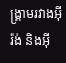ង្គ្រាមរវាងអ៊ីរ៉ង់ និងអ៊ី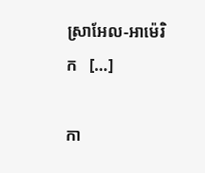ស្រាអែល-អាម៉េរិក   […]

កា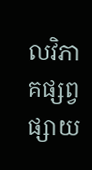លវិភាគផ្សព្វផ្សាយ